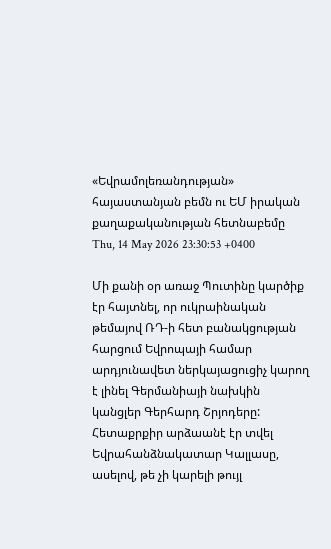«Եվրամոլեռանդության» հայաստանյան բեմն ու ԵՄ իրական քաղաքականության հետնաբեմը
Thu, 14 May 2026 23:30:53 +0400

Մի քանի օր առաջ Պուտինը կարծիք էր հայտնել, որ ուկրաինական թեմայով ՌԴ-ի հետ բանակցության հարցում Եվրոպայի համար արդյունավետ ներկայացուցիչ կարող է լինել Գերմանիայի նախկին կանցլեր Գերհարդ Շրյոդերը:
Հետաքրքիր արձաանէ էր տվել Եվրահանձնակատար Կալլասը, ասելով, թե չի կարելի թույլ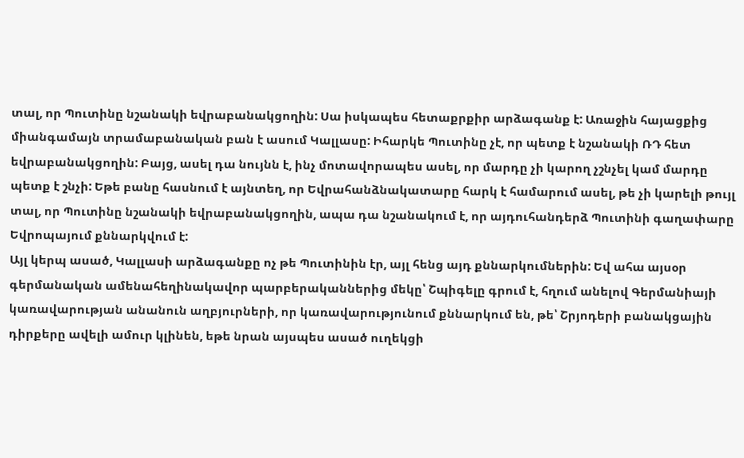տալ, որ Պուտինը նշանակի եվրաբանակցողին: Սա իսկապես հետաքրքիր արձագանք է: Առաջին հայացքից միանգամայն տրամաբանական բան է ասում Կալլասը: Իհարկե Պուտինը չէ, որ պետք է նշանակի ՌԴ հետ եվրաբանակցողին: Բայց, ասել դա նույնն է, ինչ մոտավորապես ասել, որ մարդը չի կարող չշնչել կամ մարդը պետք է շնչի: Եթե բանը հասնում է այնտեղ, որ Եվրահանձնակատարը հարկ է համարում ասել, թե չի կարելի թույլ տալ, որ Պուտինը նշանակի եվրաբանակցողին, ապա դա նշանակում է, որ այդուհանդերձ Պուտինի գաղափարը Եվրոպայում քննարկվում է:
Այլ կերպ ասած, Կալլասի արձագանքը ոչ թե Պուտինին էր, այլ հենց այդ քննարկումներին: Եվ ահա այսօր գերմանական ամենահեղինակավոր պարբերականներից մեկը՝ Շպիգելը գրում է, հղում անելով Գերմանիայի կառավարության անանուն աղբյուրների, որ կառավարությունում քննարկում են, թե՝ Շրյոդերի բանակցային դիրքերը ավելի ամուր կլինեն, եթե նրան այսպես ասած ուղեկցի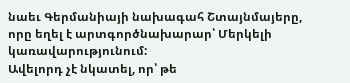նաեւ Գերմանիայի նախագահ Շտայնմայերը, որը եղել է արտգործնախարար՝ Մերկելի կառավարությունում:
Ավելորդ չէ նկատել, որ՝ թե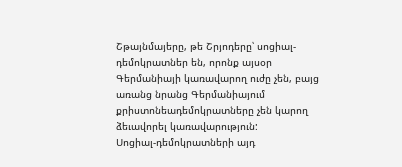Շթայնմայերը, թե Շրյոդերը՝ սոցիալ-դեմոկրատներ են, որոնք այսօր Գերմանիայի կառավարող ուժը չեն, բայց առանց նրանց Գերմանիայում քրիստոնեադեմոկրատները չեն կարող ձեւավորել կառավարություն:
Սոցիալ-դեմոկրատների այդ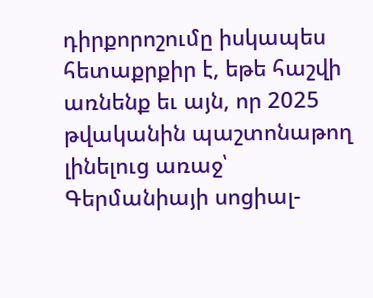դիրքորոշումը իսկապես հետաքրքիր է, եթե հաշվի առնենք եւ այն, որ 2025 թվականին պաշտոնաթող լինելուց առաջ՝ Գերմանիայի սոցիալ-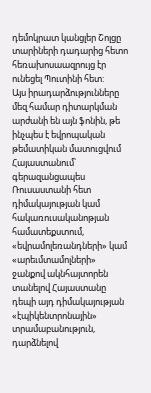դեմոկրատ կանցլեր Շոլցը տարիների դադարից հետո հեռախոսաազրույց էր ունեցել Պուտինի հետ:
Այս իրադարձությունները մեզ համար դիտարկման արժանի են այն ֆոնին, թե ինչպես է եվրոպական թեմատիկան մատուցվում Հայաստանում՝ գերազանցապես Ռուսաստանի հետ դիմակայության կամ հակառուսականոթյան համատեքստում, «եվրամոլեռանդների» կամ «արեւմտամոլների» ջանքով ակնհայտորեն տանելով Հայաստանը դեպի այդ դիմակայության «էպիկենտրոնային» տրամաբանություն, դարձնելով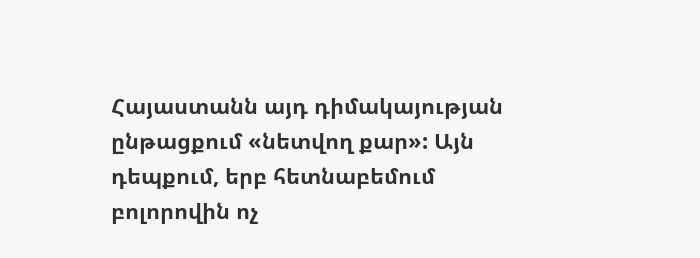Հայաստանն այդ դիմակայության ընթացքում «նետվող քար»: Այն դեպքում, երբ հետնաբեմում բոլորովին ոչ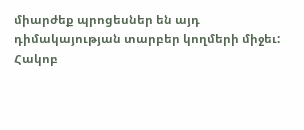միարժեք պրոցեսներ են այդ դիմակայության տարբեր կողմերի միջեւ:
Հակոբ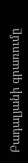Բադալյանի գրառումը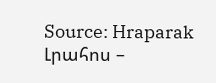Source: Hraparak
Լրահոս –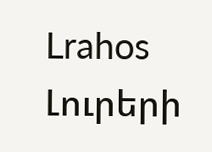Lrahos Լուրերի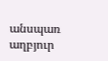անսպառ աղբյուր